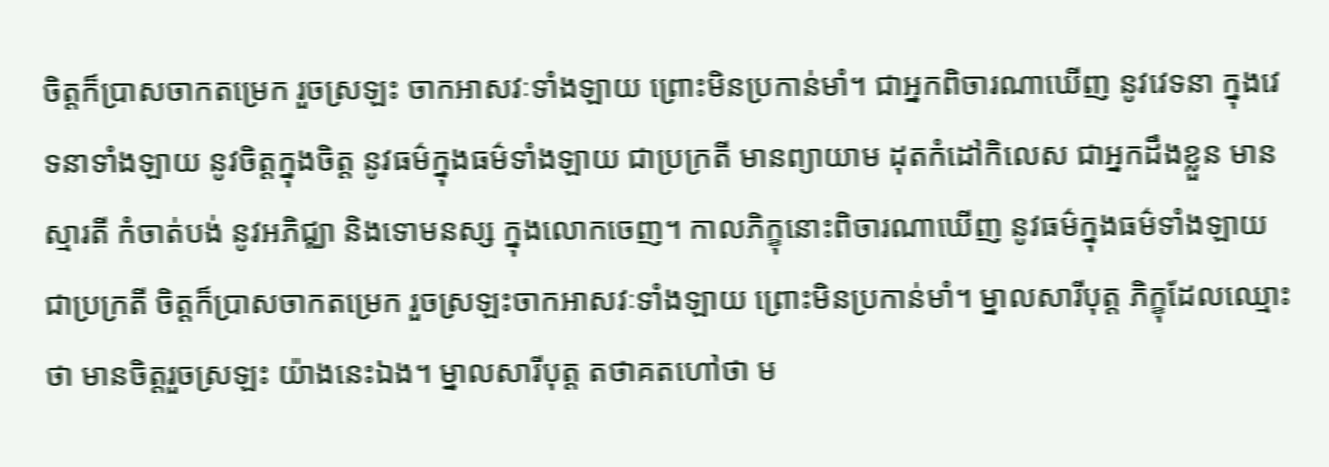ចិត្តក៏ប្រាសចាកតម្រេក រួចស្រឡះ ចាកអាសវៈទាំងឡាយ ព្រោះមិនប្រកាន់មាំ។ ជាអ្នកពិចារណាឃើញ នូវវេទនា ក្នុងវេទនាទាំងឡាយ នូវចិត្តក្នុងចិត្ត នូវធម៌ក្នុងធម៌ទាំងឡាយ ជាប្រក្រតី មានព្យាយាម ដុតកំដៅកិលេស ជាអ្នកដឹងខ្លួន មានស្មារតី កំចាត់បង់ នូវអភិជ្ឈា និងទោមនស្ស ក្នុងលោកចេញ។ កាលភិក្ខុនោះពិចារណាឃើញ នូវធម៌ក្នុងធម៌ទាំងឡាយ ជាប្រក្រតី ចិត្តក៏ប្រាសចាកតម្រេក រួចស្រឡះចាកអាសវៈទាំងឡាយ ព្រោះមិនប្រកាន់មាំ។ ម្នាលសារីបុត្ត ភិក្ខុដែលឈ្មោះថា មានចិត្តរួចស្រឡះ យ៉ាងនេះឯង។ ម្នាលសារីបុត្ត តថាគតហៅថា ម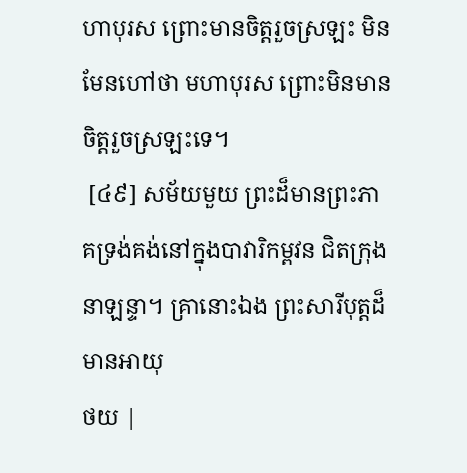ហាបុរស ព្រោះមានចិត្តរួចស្រឡះ មិនមែនហៅថា មហាបុរស ព្រោះមិនមានចិត្តរួចស្រឡះទេ។
 [៤៩] សម័យមួយ ព្រះដ៏មានព្រះភាគទ្រង់គង់នៅក្នុងបាវារិកម្ពវន ជិតក្រុងនាឡន្ទា។ គ្រានោះឯង ព្រះសារីបុត្តដ៏មានអាយុ
ថយ |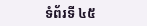ទំព័រទី ៤៥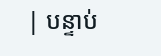| បន្ទាប់